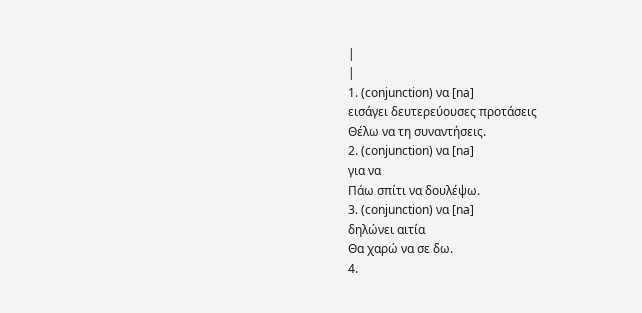|
|
1. (conjunction) να [na]
εισάγει δευτερεύουσες προτάσεις
Θέλω να τη συναντήσεις.
2. (conjunction) να [na]
για να
Πάω σπίτι να δουλέψω.
3. (conjunction) να [na]
δηλώνει αιτία
Θα χαρώ να σε δω.
4.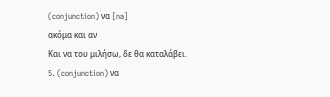(conjunction) να [na]
ακόμα και αν
Και να του μιλήσω, δε θα καταλάβει.
5. (conjunction) να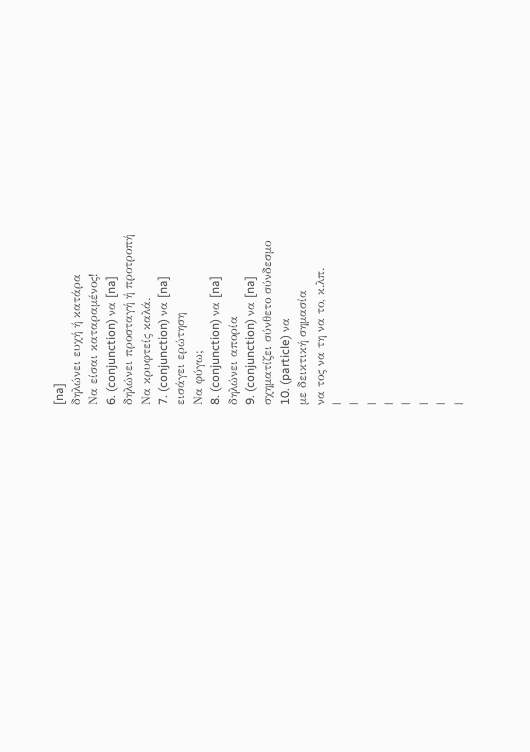[na]
δηλώνει ευχή ή κατάρα
Να είσαι καταραμένος!
6. (conjunction) να [na]
δηλώνει προσταγή ή προτροπή
Να κρυφτείς καλά.
7. (conjunction) να [na]
εισάγει ερώτηση
Να φύγω;
8. (conjunction) να [na]
δηλώνει απορία
9. (conjunction) να [na]
σχηματίζει σύνθετο σύνδεσμο
10. (particle) να
με δεικτική σημασία
να τος να τη να το, κ.λπ.
|
|
|
|
|
|
|
|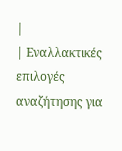|
| Εναλλακτικές επιλογές αναζήτησης για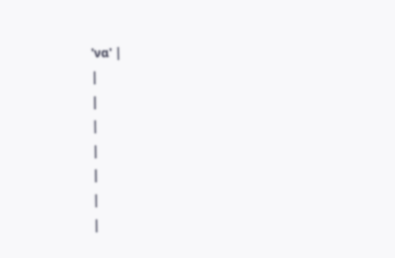'να' |
|
|
|
|
|
|
|